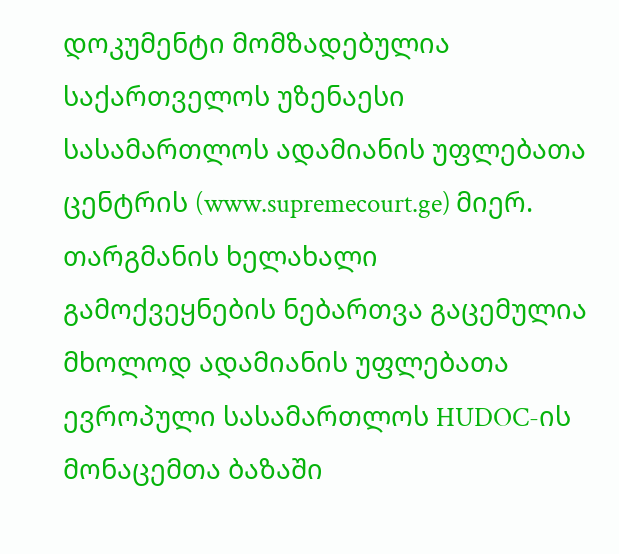დოკუმენტი მომზადებულია საქართველოს უზენაესი სასამართლოს ადამიანის უფლებათა ცენტრის (www.supremecourt.ge) მიერ. თარგმანის ხელახალი გამოქვეყნების ნებართვა გაცემულია მხოლოდ ადამიანის უფლებათა ევროპული სასამართლოს HUDOC-ის მონაცემთა ბაზაში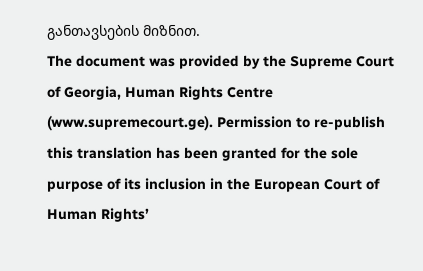განთავსების მიზნით.
The document was provided by the Supreme Court of Georgia, Human Rights Centre (www.supremecourt.ge). Permission to re-publish this translation has been granted for the sole purpose of its inclusion in the European Court of Human Rights’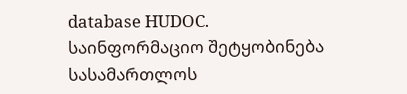database HUDOC.
საინფორმაციო შეტყობინება სასამართლოს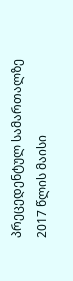პრეცედენტულ სამართალზე
2017 წლის მაისი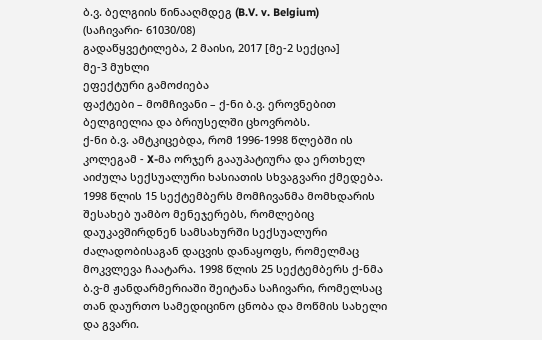ბ.ვ. ბელგიის წინააღმდეგ (B.V. v. Belgium)
(საჩივარი- 61030/08)
გადაწყვეტილება, 2 მაისი, 2017 [მე-2 სექცია]
მე-3 მუხლი
ეფექტური გამოძიება
ფაქტები – მომჩივანი – ქ-ნი ბ.ვ. ეროვნებით ბელგიელია და ბრიუსელში ცხოვრობს.
ქ-ნი ბ.ვ. ამტკიცებდა, რომ 1996-1998 წლებში ის კოლეგამ - X-მა ორჯერ გააუპატიურა და ერთხელ აიძულა სექსუალური ხასიათის სხვაგვარი ქმედება. 1998 წლის 15 სექტემბერს მომჩივანმა მომხდარის შესახებ უამბო მენეჯერებს, რომლებიც დაუკავშირდნენ სამსახურში სექსუალური ძალადობისაგან დაცვის დანაყოფს, რომელმაც მოკვლევა ჩაატარა. 1998 წლის 25 სექტემბერს ქ-ნმა ბ.ვ-მ ჟანდარმერიაში შეიტანა საჩივარი, რომელსაც თან დაურთო სამედიცინო ცნობა და მოწმის სახელი და გვარი.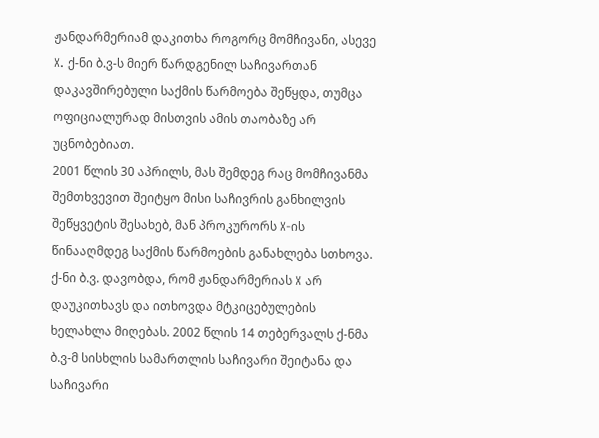ჟანდარმერიამ დაკითხა როგორც მომჩივანი, ასევე X. ქ-ნი ბ.ვ-ს მიერ წარდგენილ საჩივართან დაკავშირებული საქმის წარმოება შეწყდა, თუმცა ოფიციალურად მისთვის ამის თაობაზე არ უცნობებიათ.
2001 წლის 30 აპრილს, მას შემდეგ რაც მომჩივანმა შემთხვევით შეიტყო მისი საჩივრის განხილვის შეწყვეტის შესახებ, მან პროკურორს X-ის წინააღმდეგ საქმის წარმოების განახლება სთხოვა. ქ-ნი ბ.ვ. დავობდა, რომ ჟანდარმერიას X არ დაუკითხავს და ითხოვდა მტკიცებულების ხელახლა მიღებას. 2002 წლის 14 თებერვალს ქ-ნმა ბ.ვ-მ სისხლის სამართლის საჩივარი შეიტანა და საჩივარი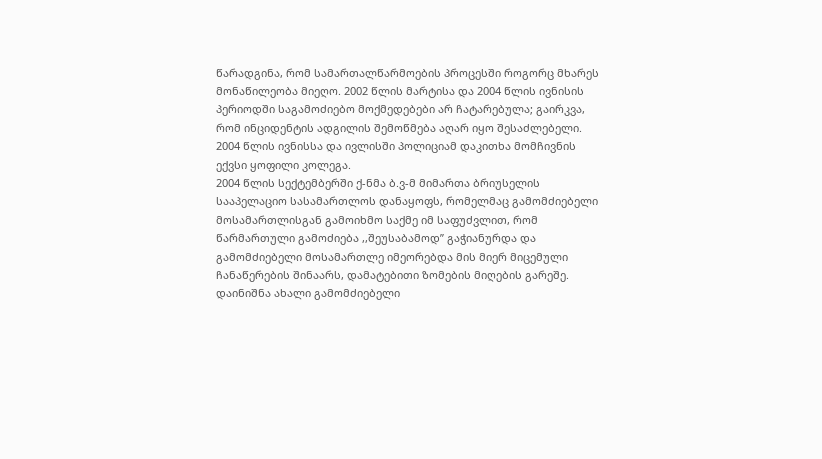წარადგინა, რომ სამართალწარმოების პროცესში როგორც მხარეს მონაწილეობა მიეღო. 2002 წლის მარტისა და 2004 წლის ივნისის პერიოდში საგამოძიებო მოქმედებები არ ჩატარებულა; გაირკვა, რომ ინციდენტის ადგილის შემოწმება აღარ იყო შესაძლებელი. 2004 წლის ივნისსა და ივლისში პოლიციამ დაკითხა მომჩივნის ექვსი ყოფილი კოლეგა.
2004 წლის სექტემბერში ქ-ნმა ბ.ვ-მ მიმართა ბრიუსელის სააპელაციო სასამართლოს დანაყოფს, რომელმაც გამომძიებელი მოსამართლისგან გამოიხმო საქმე იმ საფუძვლით, რომ წარმართული გამოძიება ,,შეუსაბამოდ’’ გაჭიანურდა და გამომძიებელი მოსამართლე იმეორებდა მის მიერ მიცემული ჩანაწერების შინაარს, დამატებითი ზომების მიღების გარეშე. დაინიშნა ახალი გამომძიებელი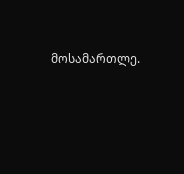მოსამართლე.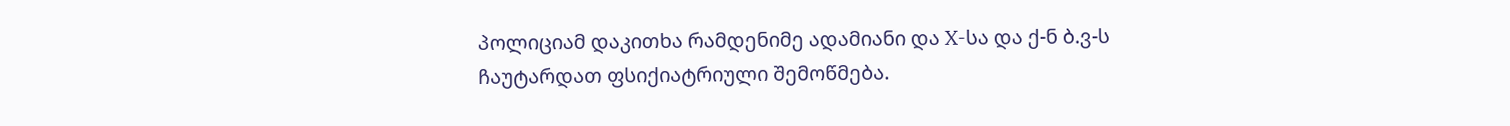პოლიციამ დაკითხა რამდენიმე ადამიანი და X-სა და ქ-ნ ბ.ვ-ს ჩაუტარდათ ფსიქიატრიული შემოწმება.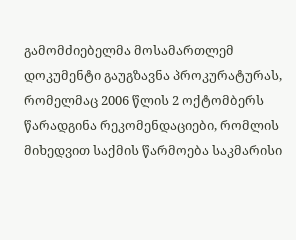გამომძიებელმა მოსამართლემ დოკუმენტი გაუგზავნა პროკურატურას, რომელმაც 2006 წლის 2 ოქტომბერს წარადგინა რეკომენდაციები, რომლის მიხედვით საქმის წარმოება საკმარისი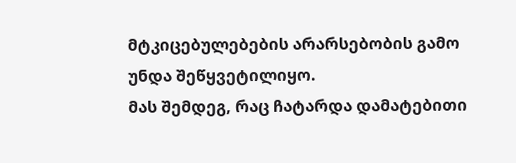მტკიცებულებების არარსებობის გამო უნდა შეწყვეტილიყო.
მას შემდეგ, რაც ჩატარდა დამატებითი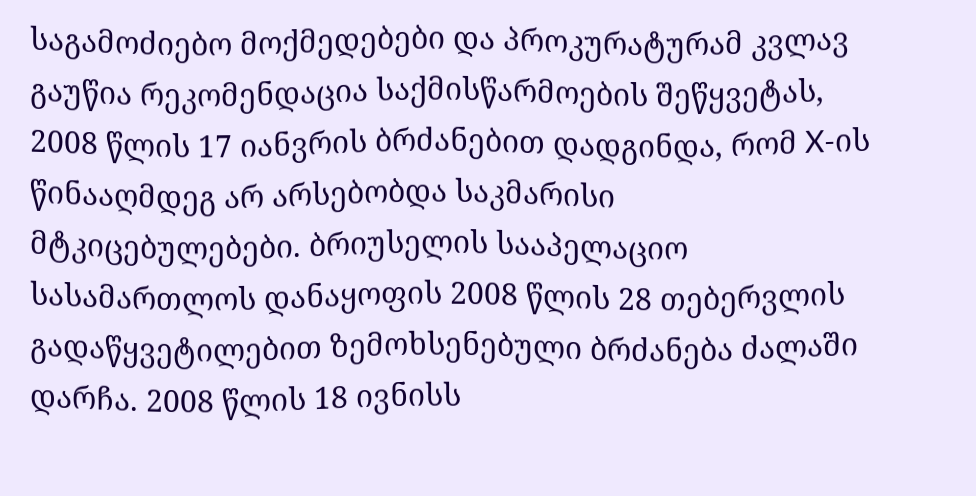საგამოძიებო მოქმედებები და პროკურატურამ კვლავ გაუწია რეკომენდაცია საქმისწარმოების შეწყვეტას, 2008 წლის 17 იანვრის ბრძანებით დადგინდა, რომ X-ის წინააღმდეგ არ არსებობდა საკმარისი მტკიცებულებები. ბრიუსელის სააპელაციო სასამართლოს დანაყოფის 2008 წლის 28 თებერვლის გადაწყვეტილებით ზემოხსენებული ბრძანება ძალაში დარჩა. 2008 წლის 18 ივნისს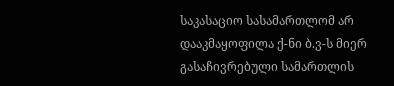საკასაციო სასამართლომ არ დააკმაყოფილა ქ-ნი ბ.ვ-ს მიერ გასაჩივრებული სამართლის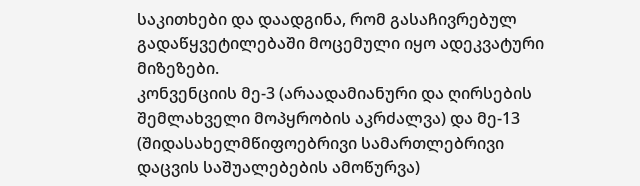საკითხები და დაადგინა, რომ გასაჩივრებულ გადაწყვეტილებაში მოცემული იყო ადეკვატური მიზეზები.
კონვენციის მე-3 (არაადამიანური და ღირსების შემლახველი მოპყრობის აკრძალვა) და მე-13 (შიდასახელმწიფოებრივი სამართლებრივი დაცვის საშუალებების ამოწურვა)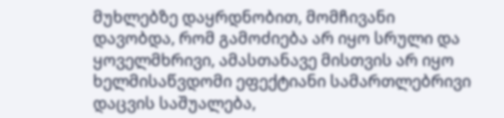მუხლებზე დაყრდნობით, მომჩივანი დავობდა, რომ გამოძიება არ იყო სრული და ყოველმხრივი, ამასთანავე მისთვის არ იყო ხელმისაწვდომი ეფექტიანი სამართლებრივი დაცვის საშუალება,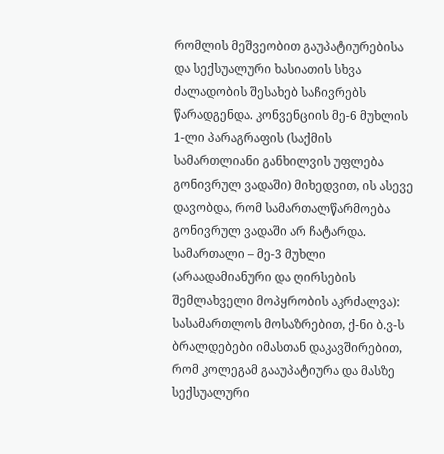რომლის მეშვეობით გაუპატიურებისა და სექსუალური ხასიათის სხვა ძალადობის შესახებ საჩივრებს წარადგენდა. კონვენციის მე-6 მუხლის 1-ლი პარაგრაფის (საქმის სამართლიანი განხილვის უფლება გონივრულ ვადაში) მიხედვით, ის ასევე დავობდა, რომ სამართალწარმოება გონივრულ ვადაში არ ჩატარდა.
სამართალი – მე-3 მუხლი (არაადამიანური და ღირსების შემლახველი მოპყრობის აკრძალვა): სასამართლოს მოსაზრებით, ქ-ნი ბ.ვ-ს ბრალდებები იმასთან დაკავშირებით, რომ კოლეგამ გააუპატიურა და მასზე სექსუალური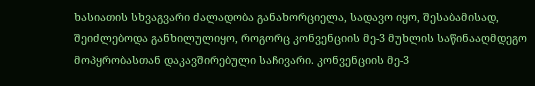ხასიათის სხვაგვარი ძალადობა განახორციელა, სადავო იყო, შესაბამისად, შეიძლებოდა განხილულიყო, როგორც კონვენციის მე-3 მუხლის საწინააღმდეგო მოპყრობასთან დაკავშირებული საჩივარი. კონვენციის მე-3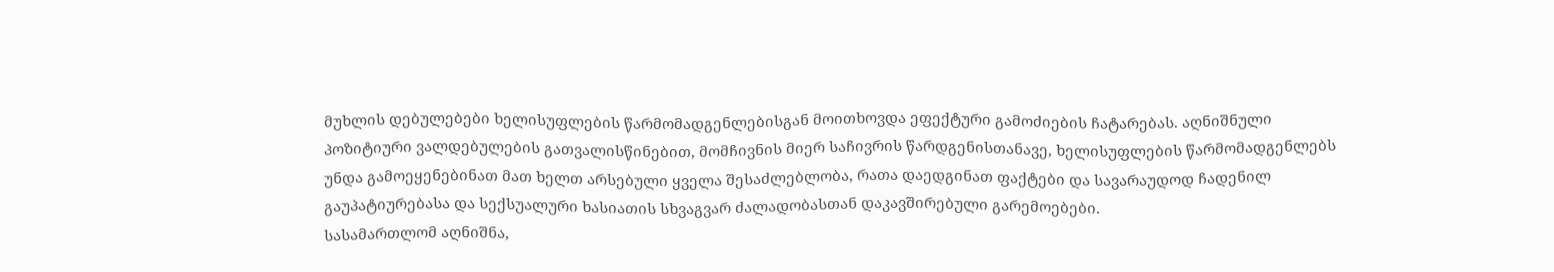მუხლის დებულებები ხელისუფლების წარმომადგენლებისგან მოითხოვდა ეფექტური გამოძიების ჩატარებას. აღნიშნული პოზიტიური ვალდებულების გათვალისწინებით, მომჩივნის მიერ საჩივრის წარდგენისთანავე, ხელისუფლების წარმომადგენლებს უნდა გამოეყენებინათ მათ ხელთ არსებული ყველა შესაძლებლობა, რათა დაედგინათ ფაქტები და სავარაუდოდ ჩადენილ გაუპატიურებასა და სექსუალური ხასიათის სხვაგვარ ძალადობასთან დაკავშირებული გარემოებები.
სასამართლომ აღნიშნა,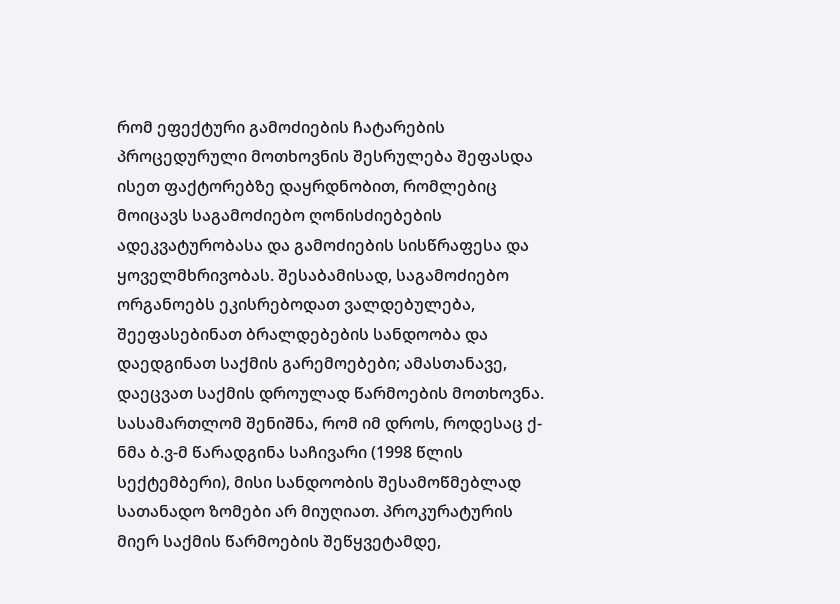რომ ეფექტური გამოძიების ჩატარების პროცედურული მოთხოვნის შესრულება შეფასდა ისეთ ფაქტორებზე დაყრდნობით, რომლებიც მოიცავს საგამოძიებო ღონისძიებების ადეკვატურობასა და გამოძიების სისწრაფესა და ყოველმხრივობას. შესაბამისად, საგამოძიებო ორგანოებს ეკისრებოდათ ვალდებულება, შეეფასებინათ ბრალდებების სანდოობა და დაედგინათ საქმის გარემოებები; ამასთანავე, დაეცვათ საქმის დროულად წარმოების მოთხოვნა.
სასამართლომ შენიშნა, რომ იმ დროს, როდესაც ქ-ნმა ბ.ვ-მ წარადგინა საჩივარი (1998 წლის სექტემბერი), მისი სანდოობის შესამოწმებლად სათანადო ზომები არ მიუღიათ. პროკურატურის მიერ საქმის წარმოების შეწყვეტამდე,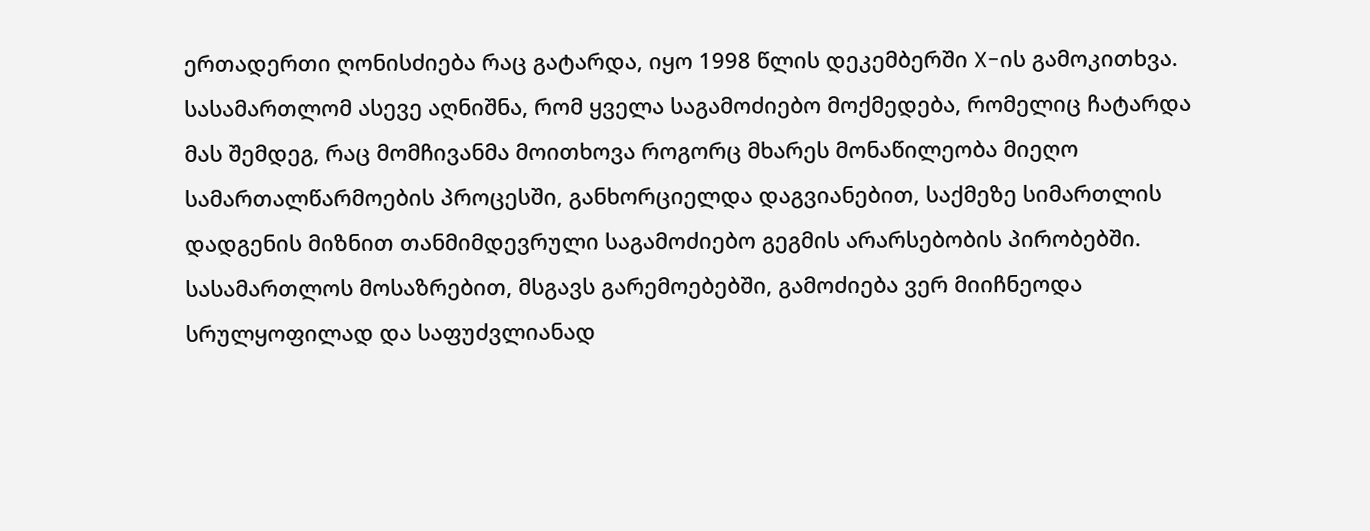ერთადერთი ღონისძიება რაც გატარდა, იყო 1998 წლის დეკემბერში X-ის გამოკითხვა. სასამართლომ ასევე აღნიშნა, რომ ყველა საგამოძიებო მოქმედება, რომელიც ჩატარდა მას შემდეგ, რაც მომჩივანმა მოითხოვა როგორც მხარეს მონაწილეობა მიეღო სამართალწარმოების პროცესში, განხორციელდა დაგვიანებით, საქმეზე სიმართლის დადგენის მიზნით თანმიმდევრული საგამოძიებო გეგმის არარსებობის პირობებში. სასამართლოს მოსაზრებით, მსგავს გარემოებებში, გამოძიება ვერ მიიჩნეოდა სრულყოფილად და საფუძვლიანად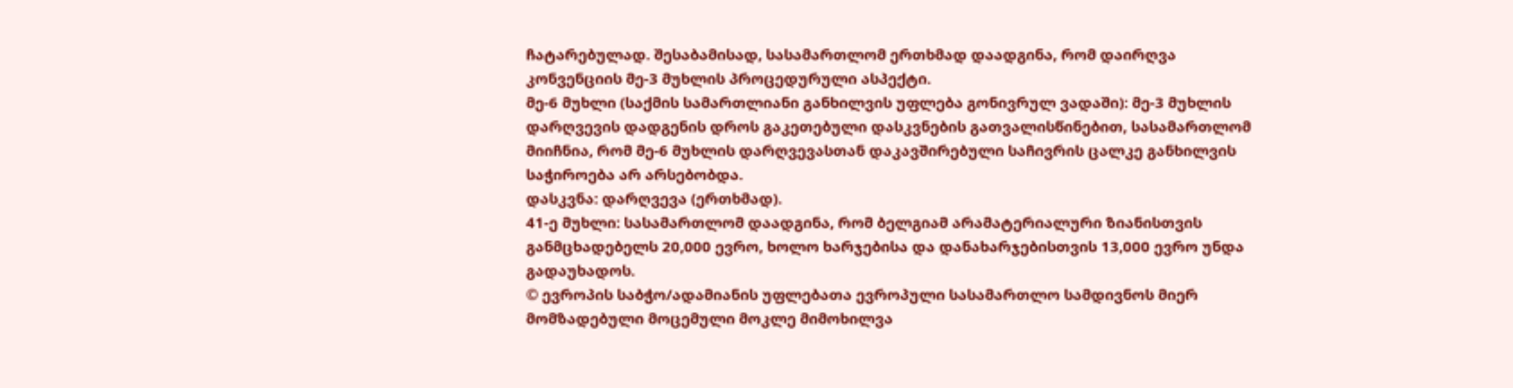ჩატარებულად. შესაბამისად, სასამართლომ ერთხმად დაადგინა, რომ დაირღვა კონვენციის მე-3 მუხლის პროცედურული ასპექტი.
მე-6 მუხლი (საქმის სამართლიანი განხილვის უფლება გონივრულ ვადაში): მე-3 მუხლის დარღვევის დადგენის დროს გაკეთებული დასკვნების გათვალისწინებით, სასამართლომ მიიჩნია, რომ მე-6 მუხლის დარღვევასთან დაკავშირებული საჩივრის ცალკე განხილვის საჭიროება არ არსებობდა.
დასკვნა: დარღვევა (ერთხმად).
41-ე მუხლი: სასამართლომ დაადგინა, რომ ბელგიამ არამატერიალური ზიანისთვის განმცხადებელს 20,000 ევრო, ხოლო ხარჯებისა და დანახარჯებისთვის 13,000 ევრო უნდა გადაუხადოს.
© ევროპის საბჭო/ადამიანის უფლებათა ევროპული სასამართლო სამდივნოს მიერ მომზადებული მოცემული მოკლე მიმოხილვა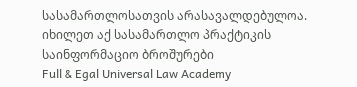სასამართლოსათვის არასავალდებულოა.
იხილეთ აქ სასამართლო პრაქტიკის საინფორმაციო ბროშურები
Full & Egal Universal Law Academy